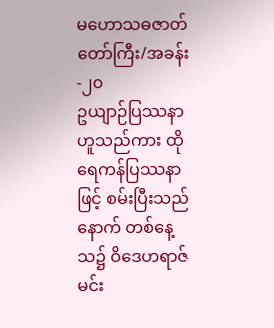မဟောသဓဇာတ်တော်ကြီး/အခန်း-၂၀
ဥယျာဉ်ပြဿနာ ဟူသည်ကား ထိုရေကန်ပြဿနာဖြင့် စမ်းပြီးသည်နောက် တစ်နေ့သ၌ ဝိဒေဟရာဇ်မင်း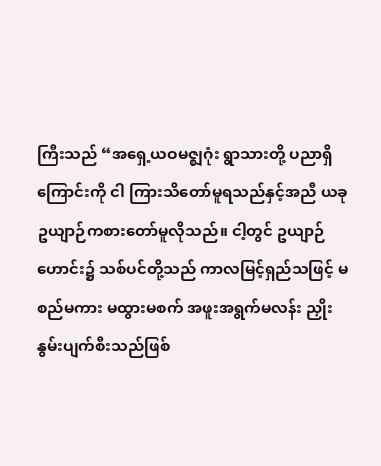ကြီးသည် “အရှေ့ယဝမဇ္ဈဂုံး ရွာသားတို့ ပညာရှိကြောင်းကို ငါ ကြားသိတော်မူရသည်နှင့်အညီ ယခု ဥယျာဉ်ကစားတော်မူလိုသည်။ ငါ့တွင် ဥယျာဉ်ဟောင်း၌ သစ်ပင်တို့သည် ကာလမြင့်ရှည်သဖြင့် မစည်မကား မထွားမစက် အဖူးအရွက်မလန်း ညှိုးနွမ်းပျက်စီးသည်ဖြစ်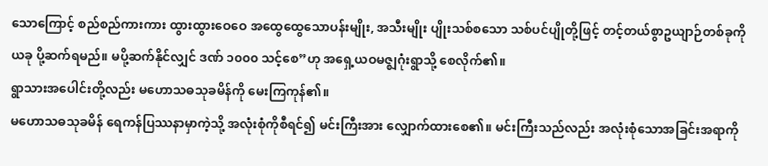သောကြောင့် စည်စည်ကားကား ထွားထွားဝေဝေ အထွေထွေသောပန်းမျိုး, အသီးမျိုး ပျိုးသစ်စသော သစ်ပင်ပျိုတို့ဖြင့် တင့်တယ်စွာဥယျာဉ်တစ်ခုကို ယခု ပို့ဆက်ရမည်။ မပို့ဆက်နိုင်လျှင် ဒဏ် ၁၀၀၀ သင့်စေ”ဟု အရှေ့ယဝမဇ္ဈဂုံးရွာသို့ စေလိုက်၏။
ရွာသားအပေါင်းတို့လည်း မဟောသဓသုခမိန်ကို မေးကြကုန်၏။
မဟောသဓသုခမိန် ရေကန်ပြဿနာမှာကဲ့သို့ အလုံးစုံကိုစီရင်၍ မင်းကြီးအား လျှောက်ထားစေ၏။ မင်းကြီးသည်လည်း အလုံးစုံသောအခြင်းအရာကို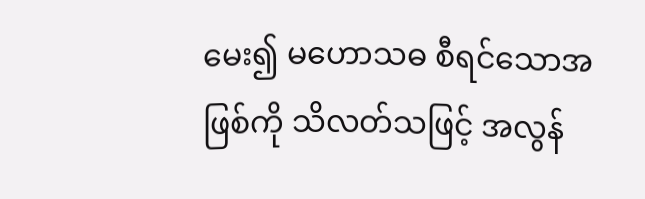မေး၍ မဟောသဓ စီရင်သောအဖြစ်ကို သိလတ်သဖြင့် အလွန်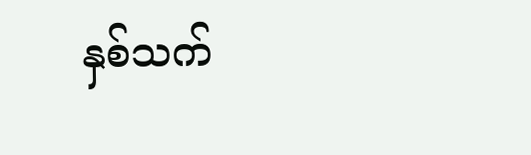နှစ်သက်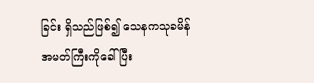ခြင်း ရှိသည်ဖြစ်၍ သေနကသုခမိန်အမတ်ကြီးကိုခေါ်ပြီး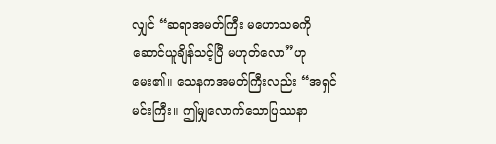လျှင် “ဆရာအမတ်ကြီး မဟောသဓကို ဆောင်ယူချိန်သင့်ပြီ မဟုတ်လော”ဟု မေး၏။ သေနကအမတ်ကြီးလည်း “အရှင်မင်းကြီး။ ဤမျှလောက်သောပြဿနာ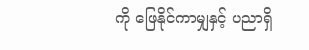ကို ဖြေနိုင်ကာမျှနှင့် ပညာရှိ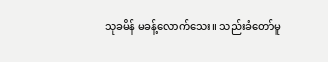သုခမိန် မခန့်လောက်သေး။ သည်းခံတော်မူ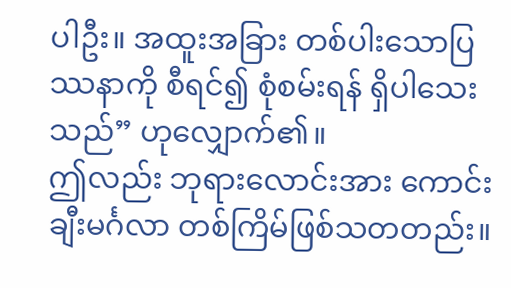ပါဦး။ အထူးအခြား တစ်ပါးသောပြဿနာကို စီရင်၍ စုံစမ်းရန် ရှိပါသေးသည်” ဟုလျှောက်၏။
ဤလည်း ဘုရားလောင်းအား ကောင်းချီးမင်္ဂလာ တစ်ကြိမ်ဖြစ်သတတည်း။